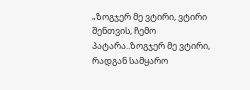„ზოგჯერ მე ვტირი, ვტირი შენთვის, ჩემო პატარა..ზოგჯერ მე ვტირი, რადგან სამყარო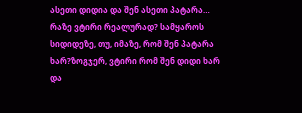ასეთი დიდია და შენ ასეთი პატარა… რაზე ვტირი რეალურად? სამყაროს სიდიდეზე, თუ, იმაზე, რომ შენ პატარა ხარ?ზოგჯერ, ვტირი რომ შენ დიდი ხარ და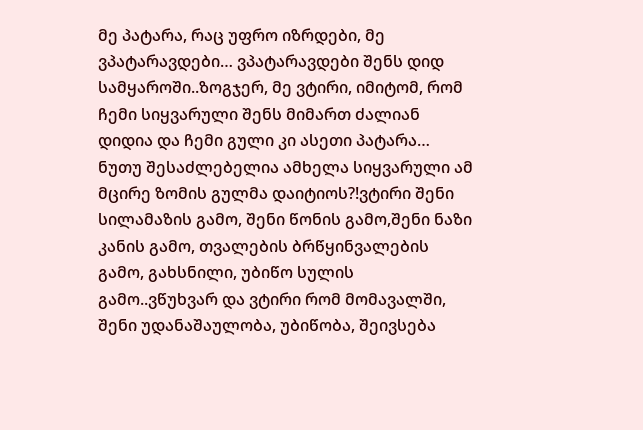მე პატარა, რაც უფრო იზრდები, მე ვპატარავდები… ვპატარავდები შენს დიდ სამყაროში..ზოგჯერ, მე ვტირი, იმიტომ, რომ ჩემი სიყვარული შენს მიმართ ძალიან დიდია და ჩემი გული კი ასეთი პატარა… ნუთუ შესაძლებელია ამხელა სიყვარული ამ მცირე ზომის გულმა დაიტიოს?!ვტირი შენი სილამაზის გამო, შენი წონის გამო,შენი ნაზი კანის გამო, თვალების ბრწყინვალების გამო, გახსნილი, უბიწო სულის გამო..ვწუხვარ და ვტირი რომ მომავალში, შენი უდანაშაულობა, უბიწობა, შეივსება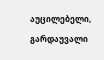აუცილებელი, გარდაუვალი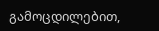გამოცდილებით,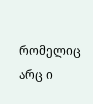რომელიც არც ი